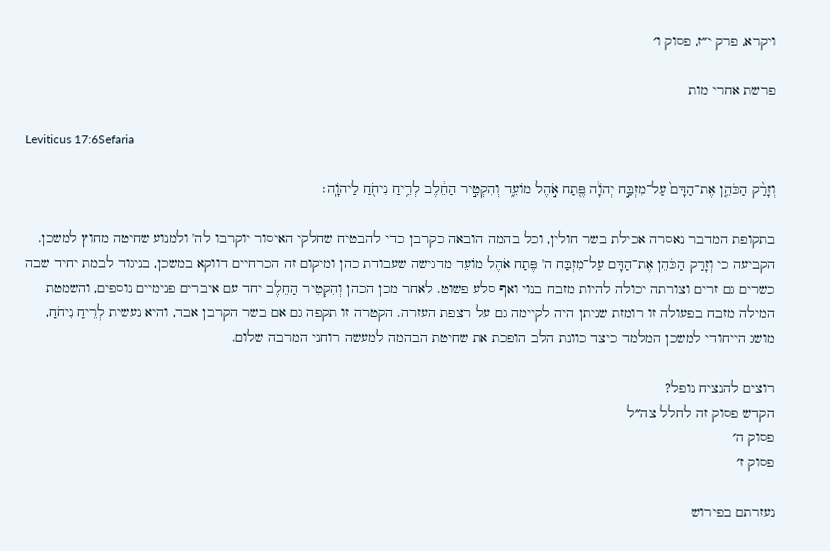ויקרא, פרק י״ז, פסוק ו׳

פרשת אחרי מות

Leviticus 17:6Sefaria

וְזָרַ֨ק הַכֹּהֵ֤ן אֶת־הַדָּם֙ עַל־מִזְבַּ֣ח יְהֹוָ֔ה פֶּ֖תַח אֹ֣הֶל מוֹעֵ֑ד וְהִקְטִ֣יר הַחֵ֔לֶב לְרֵ֥יחַ נִיחֹ֖חַ לַיהֹוָֽה׃

בתקופת המדבר נאסרה אכילת בשר חולין, וכל בהמה הובאה כקרבן כדי להבטיח שחלקי האיסור יוקרבו לה' ולמנוע שחיטה מחוץ למשכן. הקביעה כי וְזָרַק הַכֹּהֵן אֶת־הַדָּם עַל־מִזְבַּח ה' פֶּתַח אֹהֶל מוֹעֵד מדגישה שעבודת כהן ומיקום זה הכרחיים דווקא במשכן, בניגוד לבמת יחיד שבה כשרים גם זרים וצורתה יכולה להיות מזבח בנוי ואף סלע פשוט. לאחר מכן הכהן וְהִקְטִיר הַחֵלֶב יחד עם איברים פנימיים נוספים, והשמטת המילה מזבח בפעולה זו רומזת שניתן היה לקיימה גם על רצפת העזרה. הקטרה זו תקפה גם אם בשר הקרבן אבד, והיא נעשית לְרֵיחַ נִיחֹחַ, מושג הייחודי למשכן המלמד כיצד כוונת הלב הופכת את שחיטת הבהמה למעשה רוחני המרבה שלום.

רוצים להנציח נופל?
הקדש פסוק זה לחלל צה״ל
פסוק ה׳
פסוק ז׳

נעזרתם בפירוש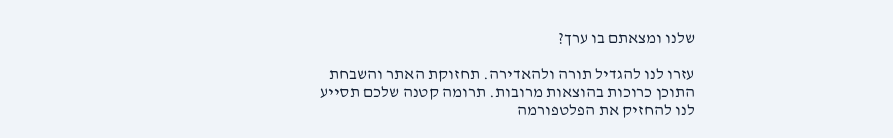שלנו ומצאתם בו ערך?

עזרו לנו להגדיל תורה ולהאדירה. תחזוקת האתר והשבחת התוכן כרוכות בהוצאות מרובות. תרומה קטנה שלכם תסייע לנו להחזיק את הפלטפורמה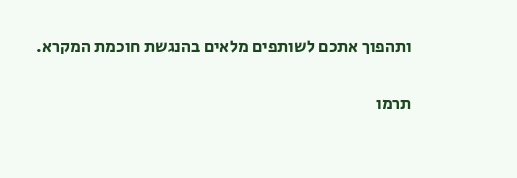ותהפוך אתכם לשותפים מלאים בהנגשת חוכמת המקרא.

תרמו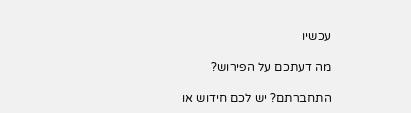עכשיו

מה דעתכם על הפירוש?

התחברתם? יש לכם חידוש או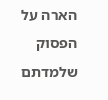הארה על הפסוק שלמדתם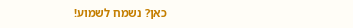כאן? נשמח לשמוע!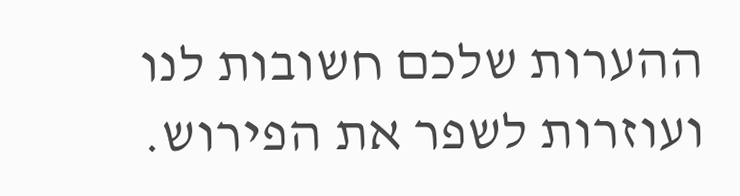ההערות שלכם חשובות לנו ועוזרות לשפר את הפירוש.